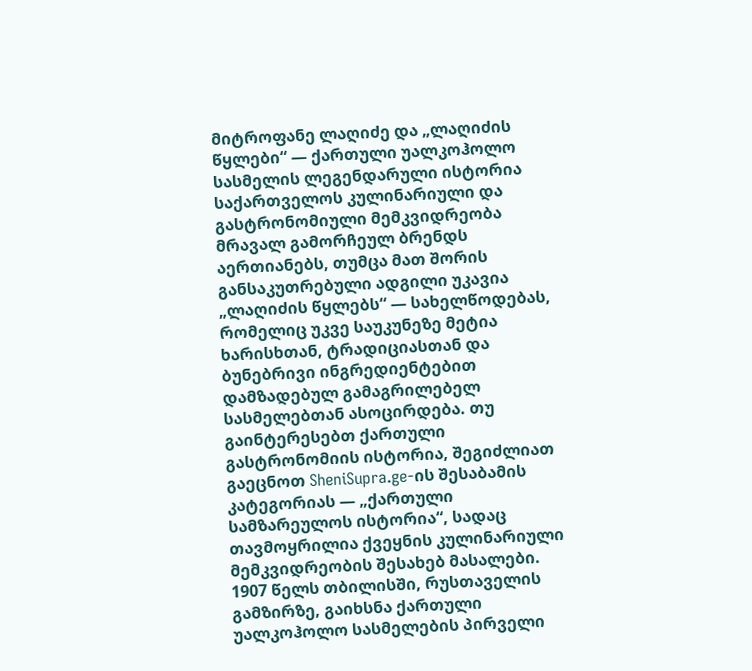მიტროფანე ლაღიძე და „ლაღიძის წყლები“ — ქართული უალკოჰოლო სასმელის ლეგენდარული ისტორია
საქართველოს კულინარიული და გასტრონომიული მემკვიდრეობა მრავალ გამორჩეულ ბრენდს აერთიანებს, თუმცა მათ შორის განსაკუთრებული ადგილი უკავია „ლაღიძის წყლებს“ — სახელწოდებას, რომელიც უკვე საუკუნეზე მეტია ხარისხთან, ტრადიციასთან და ბუნებრივი ინგრედიენტებით დამზადებულ გამაგრილებელ სასმელებთან ასოცირდება. თუ გაინტერესებთ ქართული გასტრონომიის ისტორია, შეგიძლიათ გაეცნოთ SheniSupra.ge-ის შესაბამის კატეგორიას — „ქართული სამზარეულოს ისტორია“, სადაც თავმოყრილია ქვეყნის კულინარიული მემკვიდრეობის შესახებ მასალები.
1907 წელს თბილისში, რუსთაველის გამზირზე, გაიხსნა ქართული უალკოჰოლო სასმელების პირველი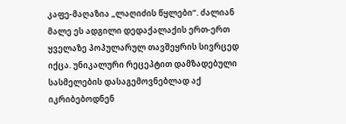კაფე-მაღაზია „ლაღიძის წყლები“. ძალიან მალე ეს ადგილი დედაქალაქის ერთ-ერთ ყველაზე პოპულარულ თავშეყრის სივრცედ იქცა. უნიკალური რეცეპტით დამზადებული სასმელების დასაგემოვნებლად აქ იკრიბებოდნენ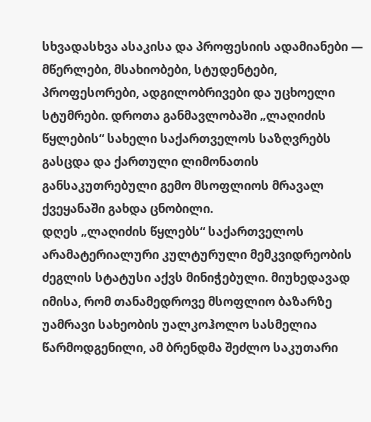სხვადასხვა ასაკისა და პროფესიის ადამიანები — მწერლები, მსახიობები, სტუდენტები, პროფესორები, ადგილობრივები და უცხოელი სტუმრები. დროთა განმავლობაში „ლაღიძის წყლების“ სახელი საქართველოს საზღვრებს გასცდა და ქართული ლიმონათის განსაკუთრებული გემო მსოფლიოს მრავალ ქვეყანაში გახდა ცნობილი.
დღეს „ლაღიძის წყლებს“ საქართველოს არამატერიალური კულტურული მემკვიდრეობის ძეგლის სტატუსი აქვს მინიჭებული. მიუხედავად იმისა, რომ თანამედროვე მსოფლიო ბაზარზე უამრავი სახეობის უალკოჰოლო სასმელია წარმოდგენილი, ამ ბრენდმა შეძლო საკუთარი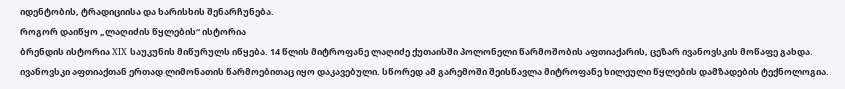იდენტობის, ტრადიციისა და ხარისხის შენარჩუნება.
როგორ დაიწყო „ლაღიძის წყლების“ ისტორია
ბრენდის ისტორია XIX საუკუნის მიწურულს იწყება. 14 წლის მიტროფანე ლაღიძე ქუთაისში პოლონელი წარმოშობის აფთიაქარის, ცეზარ ივანოვსკის მოწაფე გახდა. ივანოვსკი აფთიაქთან ერთად ლიმონათის წარმოებითაც იყო დაკავებული. სწორედ ამ გარემოში შეისწავლა მიტროფანე ხილეული წყლების დამზადების ტექნოლოგია.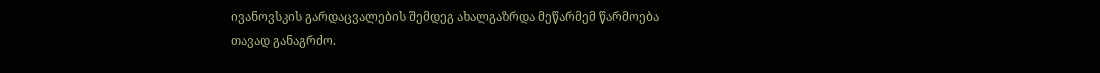ივანოვსკის გარდაცვალების შემდეგ ახალგაზრდა მეწარმემ წარმოება თავად განაგრძო.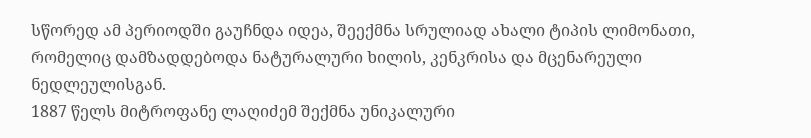სწორედ ამ პერიოდში გაუჩნდა იდეა, შეექმნა სრულიად ახალი ტიპის ლიმონათი, რომელიც დამზადდებოდა ნატურალური ხილის, კენკრისა და მცენარეული ნედლეულისგან.
1887 წელს მიტროფანე ლაღიძემ შექმნა უნიკალური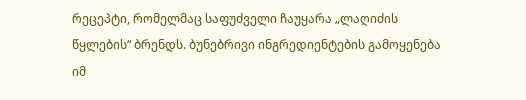რეცეპტი, რომელმაც საფუძველი ჩაუყარა „ლაღიძის წყლების“ ბრენდს. ბუნებრივი ინგრედიენტების გამოყენება იმ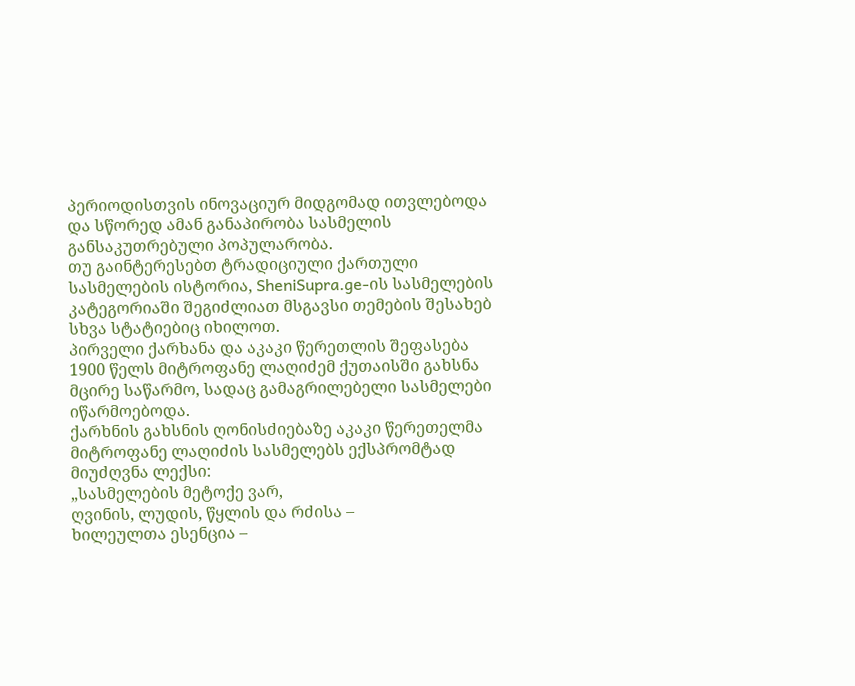პერიოდისთვის ინოვაციურ მიდგომად ითვლებოდა და სწორედ ამან განაპირობა სასმელის განსაკუთრებული პოპულარობა.
თუ გაინტერესებთ ტრადიციული ქართული სასმელების ისტორია, SheniSupra.ge-ის სასმელების კატეგორიაში შეგიძლიათ მსგავსი თემების შესახებ სხვა სტატიებიც იხილოთ.
პირველი ქარხანა და აკაკი წერეთლის შეფასება
1900 წელს მიტროფანე ლაღიძემ ქუთაისში გახსნა მცირე საწარმო, სადაც გამაგრილებელი სასმელები იწარმოებოდა.
ქარხნის გახსნის ღონისძიებაზე აკაკი წერეთელმა მიტროფანე ლაღიძის სასმელებს ექსპრომტად მიუძღვნა ლექსი:
„სასმელების მეტოქე ვარ,
ღვინის, ლუდის, წყლის და რძისა –
ხილეულთა ესენცია –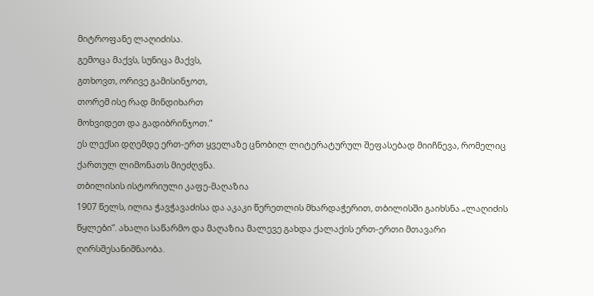მიტროფანე ლაღიძისა.
გემოცა მაქვს, სუნიცა მაქვს,
გთხოვთ, ორივე გამისინჯოთ,
თორემ ისე რად მინდიხართ
მოხვიდეთ და გადიბრინჯოთ.“
ეს ლექსი დღემდე ერთ-ერთ ყველაზე ცნობილ ლიტერატურულ შეფასებად მიიჩნევა, რომელიც ქართულ ლიმონათს მიეძღვნა.
თბილისის ისტორიული კაფე-მაღაზია
1907 წელს, ილია ჭავჭავაძისა და აკაკი წერეთლის მხარდაჭერით, თბილისში გაიხსნა „ლაღიძის წყლები“. ახალი საწარმო და მაღაზია მალევე გახდა ქალაქის ერთ-ერთი მთავარი ღირსშესანიშნაობა.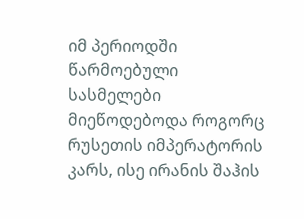იმ პერიოდში წარმოებული სასმელები მიეწოდებოდა როგორც რუსეთის იმპერატორის კარს, ისე ირანის შაჰის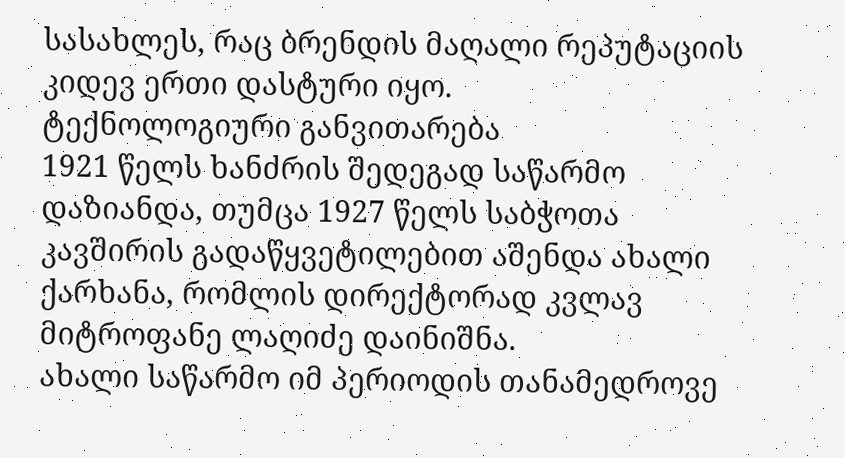სასახლეს, რაც ბრენდის მაღალი რეპუტაციის კიდევ ერთი დასტური იყო.
ტექნოლოგიური განვითარება
1921 წელს ხანძრის შედეგად საწარმო დაზიანდა, თუმცა 1927 წელს საბჭოთა კავშირის გადაწყვეტილებით აშენდა ახალი ქარხანა, რომლის დირექტორად კვლავ მიტროფანე ლაღიძე დაინიშნა.
ახალი საწარმო იმ პერიოდის თანამედროვე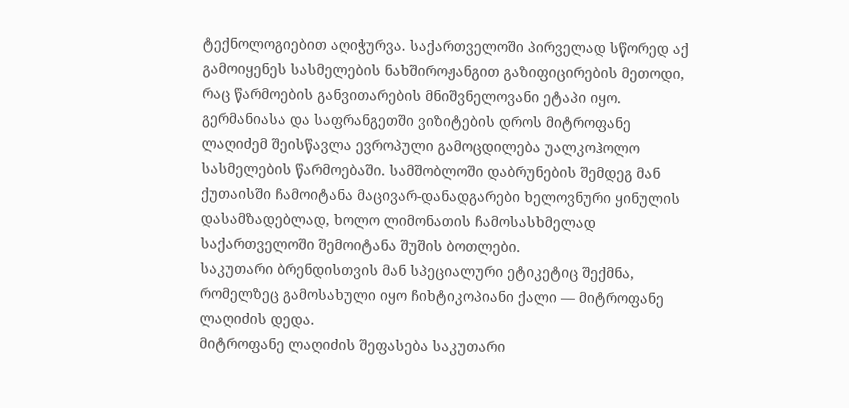ტექნოლოგიებით აღიჭურვა. საქართველოში პირველად სწორედ აქ გამოიყენეს სასმელების ნახშიროჟანგით გაზიფიცირების მეთოდი, რაც წარმოების განვითარების მნიშვნელოვანი ეტაპი იყო.
გერმანიასა და საფრანგეთში ვიზიტების დროს მიტროფანე ლაღიძემ შეისწავლა ევროპული გამოცდილება უალკოჰოლო სასმელების წარმოებაში. სამშობლოში დაბრუნების შემდეგ მან ქუთაისში ჩამოიტანა მაცივარ-დანადგარები ხელოვნური ყინულის დასამზადებლად, ხოლო ლიმონათის ჩამოსასხმელად საქართველოში შემოიტანა შუშის ბოთლები.
საკუთარი ბრენდისთვის მან სპეციალური ეტიკეტიც შექმნა, რომელზეც გამოსახული იყო ჩიხტიკოპიანი ქალი — მიტროფანე ლაღიძის დედა.
მიტროფანე ლაღიძის შეფასება საკუთარი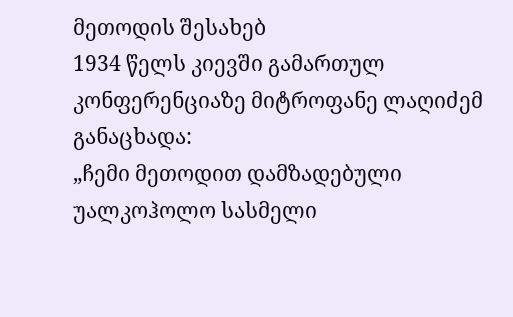მეთოდის შესახებ
1934 წელს კიევში გამართულ კონფერენციაზე მიტროფანე ლაღიძემ განაცხადა:
„ჩემი მეთოდით დამზადებული უალკოჰოლო სასმელი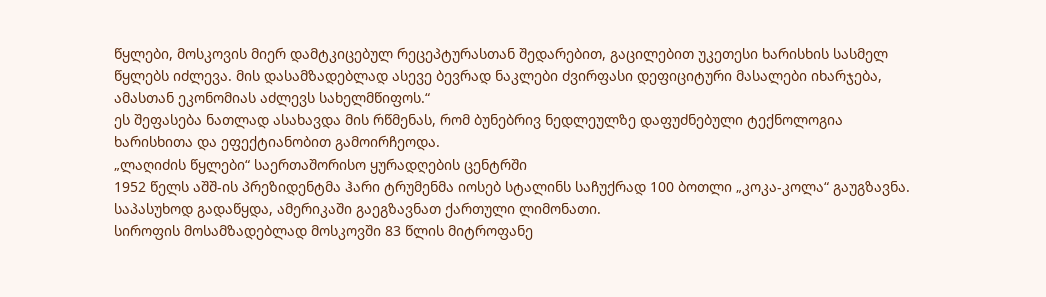წყლები, მოსკოვის მიერ დამტკიცებულ რეცეპტურასთან შედარებით, გაცილებით უკეთესი ხარისხის სასმელ წყლებს იძლევა. მის დასამზადებლად ასევე ბევრად ნაკლები ძვირფასი დეფიციტური მასალები იხარჯება, ამასთან ეკონომიას აძლევს სახელმწიფოს.“
ეს შეფასება ნათლად ასახავდა მის რწმენას, რომ ბუნებრივ ნედლეულზე დაფუძნებული ტექნოლოგია ხარისხითა და ეფექტიანობით გამოირჩეოდა.
„ლაღიძის წყლები“ საერთაშორისო ყურადღების ცენტრში
1952 წელს აშშ-ის პრეზიდენტმა ჰარი ტრუმენმა იოსებ სტალინს საჩუქრად 100 ბოთლი „კოკა-კოლა“ გაუგზავნა. საპასუხოდ გადაწყდა, ამერიკაში გაეგზავნათ ქართული ლიმონათი.
სიროფის მოსამზადებლად მოსკოვში 83 წლის მიტროფანე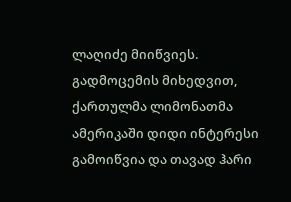ლაღიძე მიიწვიეს. გადმოცემის მიხედვით, ქართულმა ლიმონათმა ამერიკაში დიდი ინტერესი გამოიწვია და თავად ჰარი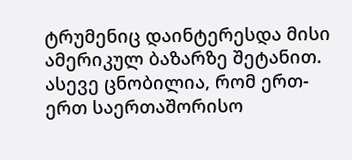ტრუმენიც დაინტერესდა მისი ამერიკულ ბაზარზე შეტანით.
ასევე ცნობილია, რომ ერთ-ერთ საერთაშორისო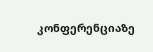კონფერენციაზე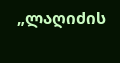„ლაღიძის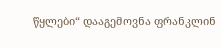წყლები“ დააგემოვნა ფრანკლინ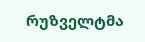რუზველტმა